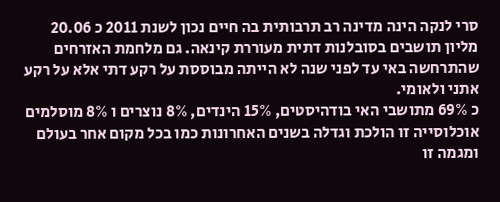סרי לנקה הינה מדינה רב תרבותית בה חיים נכון לשנת 2011 כ 20.06 מליון תושבים בסובלנות דתית מעוררת קינאה. גם מלחמת האזרחים שהתרחשה באי עד לפני שנה לא הייתה מבוססת על רקע דתי אלא על רקע אתני ולאומי.
כ 69% מתושבי האי בודהיסטים, 15% הינדים, 8% נוצרים ו 8% מוסלמים אוכלוסייה זו הולכת וגדלה בשנים האחרונות כמו בכל מקום אחר בעולם ומגמה זו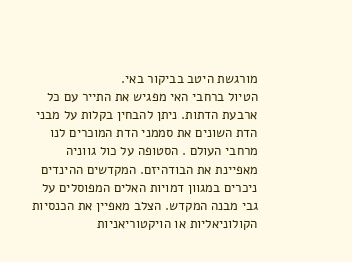מורגשת היטב בביקור באי.
הטיול ברחבי האי מפגיש את התייר עם כל ארבעת הדתות. ניתן להבחין בקלות על מבני הדת השונים את סממני הדת המוכרים לנו מרחבי העולם . הסטופה על כול גווניה מאפיינת את הבודהיזם. המקדשים ההינדים ניכרים במגוון דמויות האלים המפוסלים על גבי מבנה המקדש. הצלב מאפיין את הכנסיות הקולוניאליות או הויקטוריאניות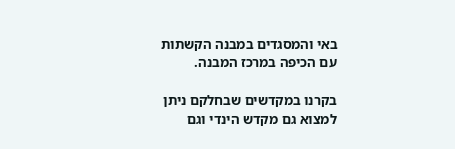באי והמסגדים במבנה הקשתות עם הכיפה במרכז המבנה.

בקרנו במקדשים שבחלקם ניתן למצוא גם מקדש הינדי וגם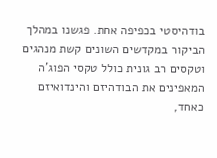בודהיסטי בכפיפה אחת. פגשנו במהלך הביקור במקדשים השונים קשת מנהגים וטקסים רב גונית כולל טקסי הפוג'ה המאפינים את הבודהיזם והינדואיזם כאחד,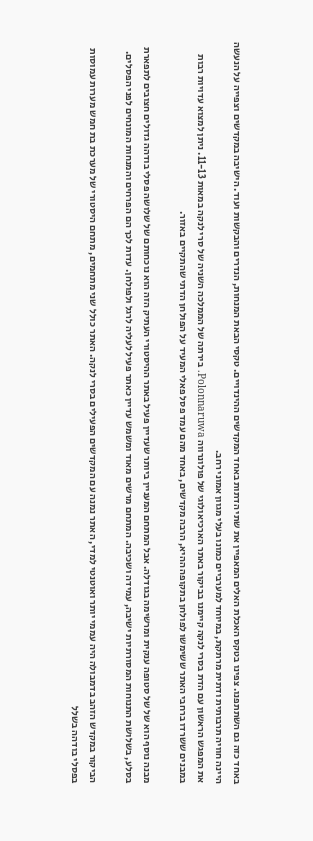באחד כזה גם השתתפנו. צפינו בטקס האכלת האלים המאפיין את שתי הדתות באחד המקדשים ההינדויים. טקסי הבאת המנחות, הנדרים והבקשות ועוד. הישיבה במקדשים וצפייה על הנעשה היינה חוויה תרבותית ודתית מרתקת, במיוחד למערביים כמונו בעלי מגוון אמוני רחב.
את המפגש הראשון עם הדת בסרי לנקה קיימנו בביקור באתר הארכיאולוגי של פולונרווה Polonnaruwa. בירתה של הממלכה השניה של סרי לנקה במאות 11-13. ניתן למצוא עדויות רבות במבנים ששרדו ברחבי האתר ששימשו לפולחן בתקופה ההיא, הרבה מקדשים, באחד מהם עמד פסל פאלי המעיד על הפולחן הדתי שהתקיים באזור.

מבנה נוסף הוא של של סטופה ענקית ומרשימה בגודלה. אבל המתחם המעניין ביותר שעדיין פעיל באתר ההיסטורי העתיק הזה הוא נוכחותם של שלושה פסלי בודהה גדולים חצובים לתפארת בסלע, בשלושת התנוחות המסורתיות ישיבה, עמידה ושכיבה. המתחם מרשים מאוד ומשמש עדיין כאתר פעיל לעליה לרגל ולפולחן. עדות לכך הם הפרחים והמנחות המונחים לפני הפסלים.

הביקור במקדש הזהב בדמבולה היה עממי יותר ואוטנטי למדי, האתר נמנה עם המקדשים הפעילים בסרי לנקה. האתר כולל שני מתחמים, מתחם היסטורי של מערכת בת חמש מערות עמוסות בפסלי בודהה בשלל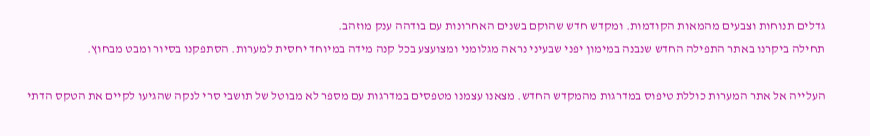גדלים תנוחות וצבעים מהמאות הקודמות. ומקדש חדש שהוקם בשנים האחרונות עם בודהה ענק מוזהב.
תחילה ביקרנו באתר התפילה החדש שנבנה במימון יפני שבעיני נראה מגלומני ומצועצע בכל קנה מידה במיוחד יחסית למערות. הסתפקנו בסיור ומבט מבחוץ.

העלייה אל אתר המערות כוללת טיפוס במדרגות מהמקדש החדש. מצאנו עצמנו מטפסים במדרגות עם מספר לא מבוטל של תושבי סרי לנקה שהגיעו לקיים את הטקס הדתי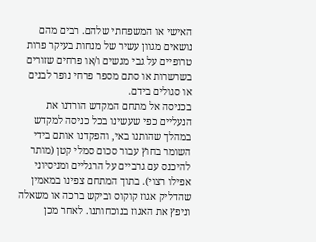האישי או המשפחתי שלהם. רבים מהם נושאים מגוון עשיר של מנחות בעיקר פרות טרופיים על גבי מגשים ו/או פרחים שזורים בשרשרות או סתם מספר פרחי נופר לבנים או סגולים בידם.
בכניסה אל מתחם המקדש הורדנו את הנעליים כפי שעשינו בכל כניסה למקדש במהלך שהותנו באי, והפקדנו אותם בידי השומר בחוץ עבור סכום סמלי קטן (מותר להיכנס עם גרביים על הרגליים ומניסיוני אפילו רצוי). בתוך המתחם צפינו במאמין שהדליק אגוז קוקוס וביקש ברכה או משאלה וניפץ את האגוז בנוכחותנו. לאחר מכן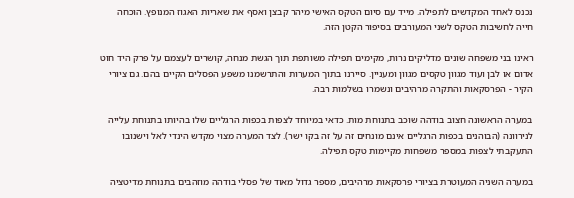נכנס לאחד המקדשים לתפילה. מייד עם סיום הטקס האישי מיהר קבצן ואסף את שאריות האגוז המנופץ. הוכחה חייה לחשיבות הטקס לשני המעורבים בסיפור הקטן הזה.

ראינו בני משפחה שונים מדליקים נרות, מקימים תפילה משותפת תוך הגשת מנחה, קושרים לעצמם על פרק היד חוט אדום או לבן ועוד מגוון טקסים מגוון ומעניין. סיירנו בתוך המערות והתרשמנו משפע הפסלים הקיים בהם. גם ציורי הקיר - הפרסקאות והתקרה מרהיבים ונשמרו בשלמות רבה.

במערה הראשונה חצוב בודהה שוכב בתנוחת מות. כדאי במיוחד לצפות בכפות הרגליים שלו בהיותו בתנוחת עלייה לנירוונה (הבוהנים בכפות הרגליים אינם מונחים זה על זה בקו ישר). לצד המערה מצוי מקדש הינדי לאל וישנובו התעקבתי לצפות במספר משפחות מקיימות טקס תפילה.

במערה השניה המעוטרת בציורי פרסקאות מרהיבים, מספר גדול מאוד של פסלי בודהה מוזהבים בתנוחת מדיטציה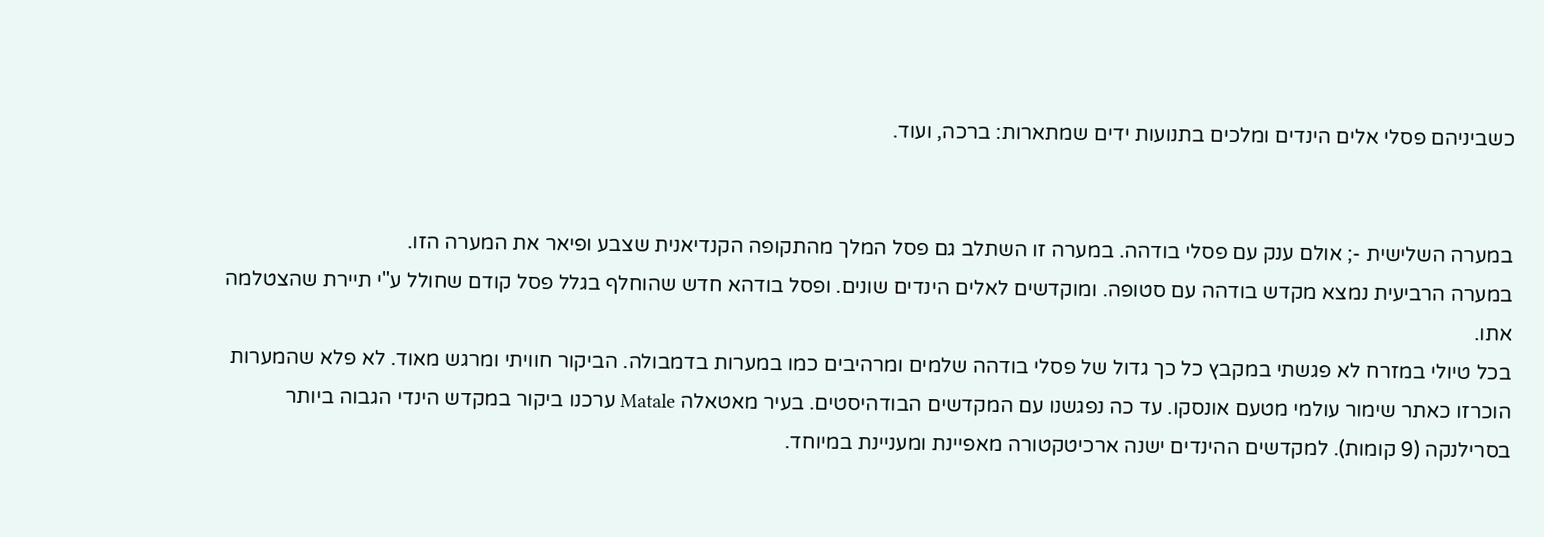כשביניהם פסלי אלים הינדים ומלכים בתנועות ידים שמתארות: ברכה, ועוד.


במערה השלישית -; אולם ענק עם פסלי בודהה. במערה זו השתלב גם פסל המלך מהתקופה הקנדיאנית שצבע ופיאר את המערה הזו.
במערה הרביעית נמצא מקדש בודהה עם סטופה. ומוקדשים לאלים הינדים שונים. ופסל בודהא חדש שהוחלף בגלל פסל קודם שחולל ע"י תיירת שהצטלמה אתו.
בכל טיולי במזרח לא פגשתי במקבץ כל כך גדול של פסלי בודהה שלמים ומרהיבים כמו במערות בדמבולה. הביקור חוויתי ומרגש מאוד. לא פלא שהמערות הוכרזו כאתר שימור עולמי מטעם אונסקו. עד כה נפגשנו עם המקדשים הבודהיסטים. בעיר מאטאלה Matale ערכנו ביקור במקדש הינדי הגבוה ביותר בסרילנקה (9 קומות). למקדשים ההינדים ישנה ארכיטקטורה מאפיינת ומעניינת במיוחד.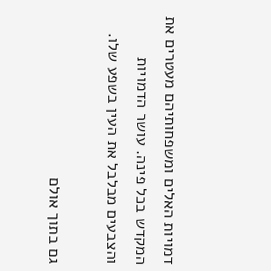דמויות האלים ומשפחותיהם מעטרים את המקדש בכל פינה. עושר הדמויות והצבעים מבלבל את העין בשפע שלו.

גם בתוך אולם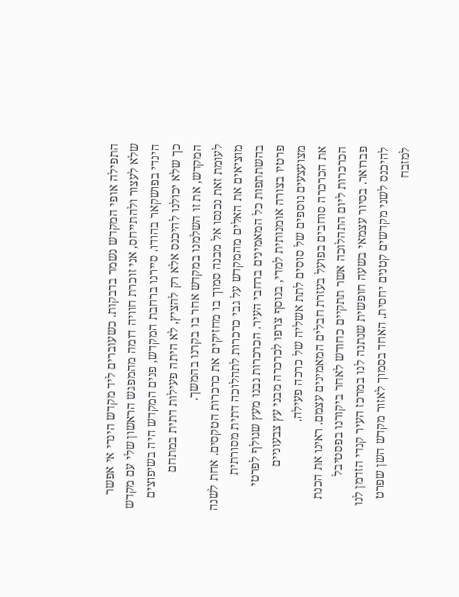התפילה אופי המקדש נשמר בדבקות. כשעוברים ליד מקדש הינדי אי אפשר שלא לעצור ולהתייחס, אני זוכרת חוויה דומה מהמפגש הראשון שלי עם מקדש הינדי בפושקאר בהודו. סיירנו ברחבת המקדש, פנים המקדש היה בשיפוצים כך שלא יכולנו להיכנס אלא רק להציץ, לא היתה פעילות דתית במתחם המקדש, את זו השלמנו במקדש אחר בו בקרנו בהמשך.
לעומת זאת נכנסו אל מבנה סמוך בו מחזיקים את כרכרות הטקסים. אחת לשנה מוציאים את האלים מהמקדש על גבי כרכרות לתהלוכה דתית מסורתית בהשתתפות כל המאמינים ברחבי העיר. הכרכרות נבנו מעץ שגולף לפרטי פרטיו בצורה אומנותית למדי, בנוסף צרפו לכרכרה מבני עץ צבעוניים מצועצעים נוספים של סוסים לתת אשליה של כרכה פעילה.
את הכרכרה סוחבים בפועל בעזרת חבלים המאמינים עצמם. ראינו את הכנת הכרכרות ליום התהלוכה אשר תתקיים כחודש לאחר ביקורנו בפסטיבל פברואר. בסיור עצמאי בשעה חופשית שנתנה לנו במרכז העיר קנדי הזדמן לנו להיכנס לשני מקדשים קטנים יחסית. האחד בסמוך לאזור מקדש השן שפרט למזבח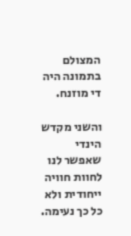המצולם בתמונה היה די מוזנח.

והשני מקדש הינדי שאפשר לנו לחוות חוויה ייחודית ולא כל כך נעימה.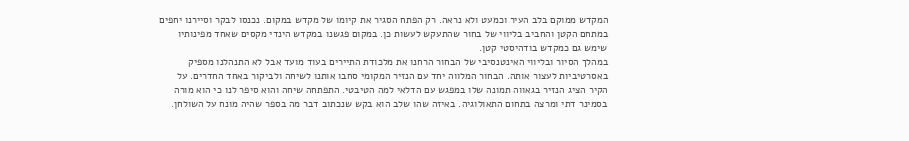המקדש ממוקם בלב העיר וכמעט ולא נראה. רק הפתח הסגיר את קיומו של מקדש במקום. נכנסו לבקר וסיירנו יחפים במתחם הקטן והחביב בליווי של בחור שהתעקש לעשות כן. במקום פגשנו במקדש הינדי מקסים שאחד מפינותיו שימש גם כמקדש בודהיסטי קטן.
במהלך הסיור ובליווי האינטנסיבי של הבחור הרחנו את מלכודת התיירים בעוד מועד אבל לא התנהלנו מספיק באסרטיביות לעצור אותה. הבחור המלווה יחד עם הנזיר המקומי סחבו אותנו לשיחה ולביקור באחד החדרים. על הקיר הציג הנזיר בגאווה תמונה שלו במפגש עם הדלאי למה הטיבטי. התפתחה שיחה והוא סיפר לנו כי הוא מורה בסמינר דתי ומרצה בתחום התאולוגיה. באיזה שהו שלב הוא בקש שנכתוב דבר מה בספר שהיה מונח על השולחן.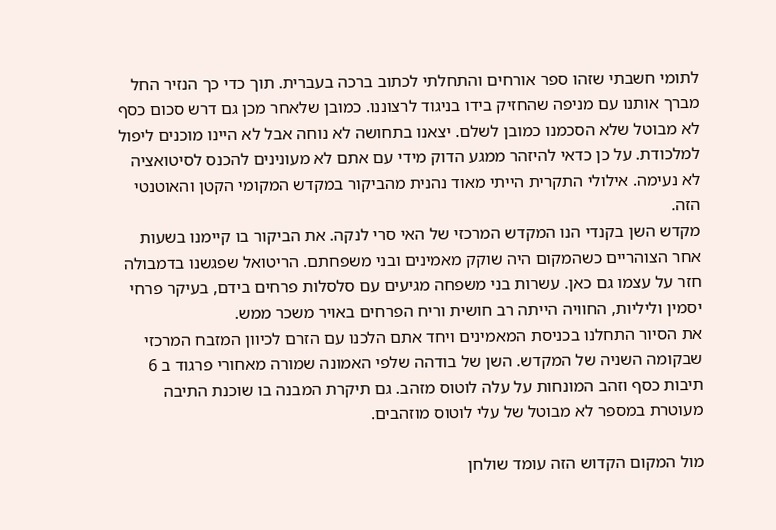לתומי חשבתי שזהו ספר אורחים והתחלתי לכתוב ברכה בעברית. תוך כדי כך הנזיר החל מברך אותנו עם מניפה שהחזיק בידו בניגוד לרצוננו. כמובן שלאחר מכן גם דרש סכום כסף לא מבוטל שלא הסכמנו כמובן לשלם. יצאנו בתחושה לא נוחה אבל לא היינו מוכנים ליפול למלכודת. על כן כדאי להיזהר ממגע הדוק מידי עם אתם לא מעונינים להכנס לסיטואציה לא נעימה. אילולי התקרית הייתי מאוד נהנית מהביקור במקדש המקומי הקטן והאוטנטי הזה.
מקדש השן בקנדי הנו המקדש המרכזי של האי סרי לנקה. את הביקור בו קיימנו בשעות אחר הצוהריים כשהמקום היה שוקק מאמינים ובני משפחתם. הריטואל שפגשנו בדמבולה חזר על עצמו גם כאן. עשרות בני משפחה מגיעים עם סלסלות פרחים בידם, בעיקר פרחי יסמין וליליות, החוויה הייתה רב חושית וריח הפרחים באויר משכר ממש.
את הסיור התחלנו בכניסת המאמינים ויחד אתם הלכנו עם הזרם לכיוון המזבח המרכזי שבקומה השניה של המקדש. השן של בודהה שלפי האמונה שמורה מאחורי פרגוד ב 6 תיבות כסף וזהב המונחות על עלה לוטוס מזהב. גם תיקרת המבנה בו שוכנת התיבה מעוטרת במספר לא מבוטל של עלי לוטוס מוזהבים.

מול המקום הקדוש הזה עומד שולחן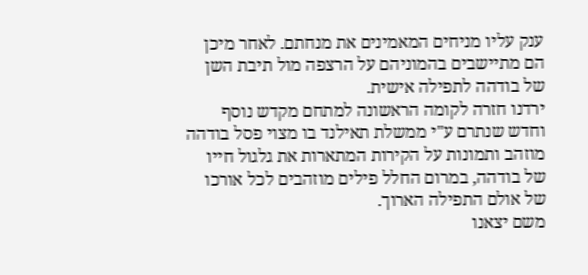ענק עליו מניחים המאמינים את מנחתם. לאחר מיכן הם מתיישבים בהמוניהם על הרצפה מול תיבת השן של בודהה לתפילה אישית.
ירדנו חזרה לקומה הראשונה למתחם מקדש נוסף וחדש שנתרם ע"י ממשלת תאילנד בו מצוי פסל בודהה מוזהב ותמונות על הקירות המתארות את גלגול חייו של בודהה, במרום החלל פילים מוזהבים לכל אורכו של אולם התפילה הארוך.
משם יצאנו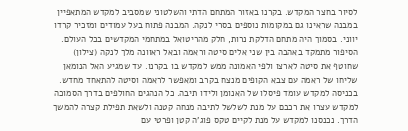לסיור בחצר המקדש. בקרנו באזור המתחם הדתי והשלטוני שמסביב למקדש המתאפיין במבנה שראינו גם במקומות נוספים בסרי לנקה. המבנה פתוח בעל עמודים ומזכיר קרדו יווני. בסמוך היה מתחם הדלקת נרות, חלק מהריטואל במתחמי המקדשים בכל העולם.
הסיפור מתמקד באהבה בין שני אלים סיטה וראמה ובאל ראוונה מלך לנקה (צילון) שחוטף את סיטה לארצו ולפי האמונה ממש למקדש בו בקרנו. עד שמגיע האל הנומאן שליחו של ראמה עם צבא הקופים מנצח בקרב ומאפשר לראמה וסיטה להתאחד מחדש.
בכניסה למקדש עומד פיסלו של האנומן ולידו תיבה. כל הנהגים החולפים בדרך הסמוכה למקדש עצרו את רכבם על מנת לשלשל לתיבה מנחה קטנה ולשאת תפילת קצרה להמשך הדרך. נכנסנו למקדש על מנת לקיים טקס פוג'ה קטן ופרטי עם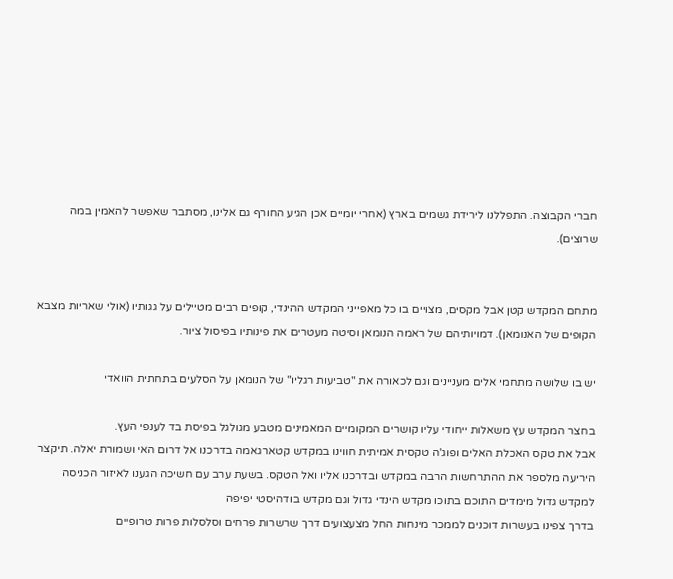חברי הקבוצה. התפללנו לירידת גשמים בארץ (אחרי יומיים אכן הגיע החורף גם אלינו, מסתבר שאפשר להאמין במה שרוצים).


מתחם המקדש קטן אבל מקסים, מצויים בו כל מאפייני המקדש ההינדי, קופים רבים מטיילים על גגותיו (אולי שאריות מצבא הקופים של האנומאן). דמויותיהם של ראמה הנומאן וסיטה מעטרים את פינותיו בפיסול ציור.

יש בו שלושה מתחמי אלים מעניינים וגם לכאורה את "טביעות רגליו" של הנומאן על הסלעים בתחתית הוואדי

בחצר המקדש עץ משאלות ייחודי עליו קושרים המקומיים המאמינים מטבע מגולגל בפיסת בד לענפי העץ.
אבל את טקס האכלת האלים ופוג'ה טקסית אמיתית חווינו במקדש קטארגאמה בדרכנו אל דרום האי ושמורת יאלה. תיקצר היריעה מלספר את ההתרחשות הרבה במקדש ובדרכנו אליו ואל הטקס. בשעת ערב עם חשיכה הגענו לאיזור הכניסה למקדש גדול מימדים התוכם בתוכו מקדש הינדי גדול וגם מקדש בודהיסטי יפיפה
בדרך צפינו בעשרות דוכנים לממכר מינחות החל מצעצועים דרך שרשרות פרחים וסלסלות פרות טרופיים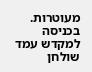מעוטרות. בכניסה למקדש עמד שולחן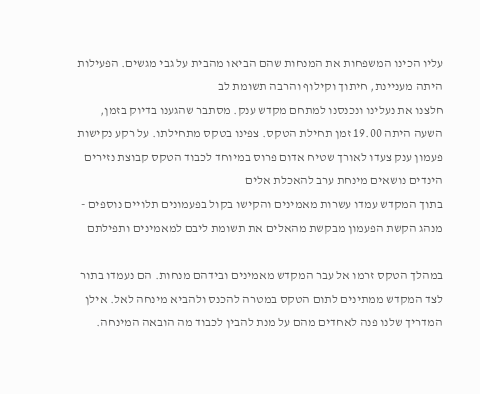עליו הכינו המשפחות את המנחות שהם הביאו מהבית על גבי מגשים. הפעילות היתה מעניינת, חיתוך וקילוף והרבה תשומת לב
חלצנו את נעלינו ונכנסנו למתחם מקדש ענק. מסתבר שהגענו בדיוק בזמן, השעה היתה 19.00 זמן תחילת הטקס. צפינו בטקס מתחילתו. על רקע נקישות פעמון ענק צעדו לאורך שטיח אדום פרוס במיוחד לכבוד הטקס קבוצת נזירים הינדים נושאים מינחת ערב להאכלת אלים
בתוך המקדש עמדו עשרות מאמינים והקישו בקול בפעמונים תלויים נוספים - מנהג הקשת הפעמון מבקשת מהאלים את תשומת ליבם למאמינים ותפילתם

במהלך הטקס זרמו אל עבר המקדש מאמינים ובידהם מנחות. הם נעמדו בתור לצד המקדש ממתינים לתום הטקס במטרה להכנס ולהביא מינחה לאל. אילן המדריך שלנו פנה לאחדים מהם על מנת להבין לכבוד מה הובאה המינחה.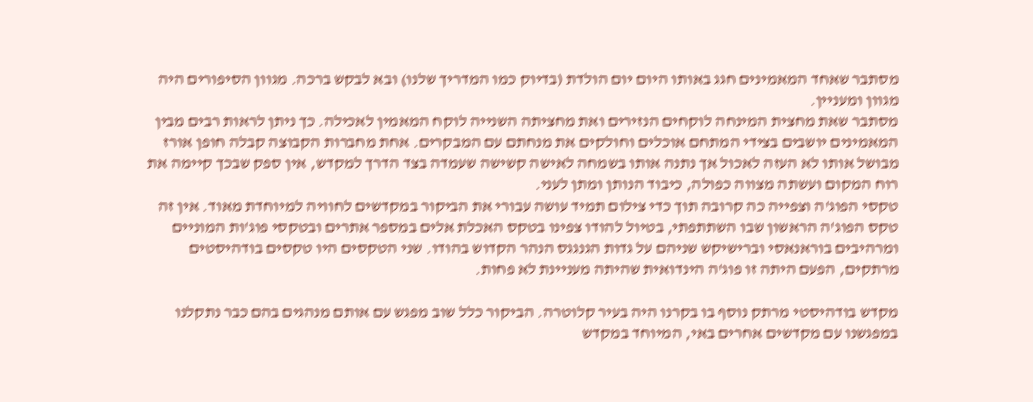מסתבר שאחד המאמינים חגג באותו היום יום הולדת (בדיוק כמו המדריך שלנו) ובא לבקש ברכה. מגוון הסיפורים היה מגוון ומעניין.
מסתבר שאת מחצית המינחה לוקחים הנזירים ואת מחציתה השנייה לוקח המאמין לאכילה. כך ניתן לראות רבים מבין המאמינים יושבים בצידי המתחם אוכלים וחולקים את מנחתם עם המבקרים. אחת מחברות הקבוצה קבלה חופן אורז מבושל אותו לא העזה לאכול אך נתנה אותו בשמחה לאישה קשישה שעמדה בצד הדרך למקדש, אין ספק שבכך קיימה את רוח המקום ועשתה מצווה כפולה, כיבוד הנותן ומתן לעני.
טקסי הפוג'ה וצפייה כה קרובה תוך כדי צילום תמיד עושה עבורי את הביקור במקדשים לחוויה למיוחדת מאוד. אין זה טקס הפוג'ה הראשון שבו השתתפתי, בטיול להודו צפינו בטקס האכלת אלים במספר אתרים ובטקסי פוג'ות המוניים ומרהיבים בוראנאסי וברישיקש שניהם על גדות הגנגגס הנהר הקדוש בהודו. שני הטקסים היו טקסים בודהיסטים מרתקים, הפעם היתה זו פוג'ה הינדואית שהיתה מעניינת לא פחות.

מקדש בודהיסטי מרתק נוסף בו בקרנו היה בעיר קלוטרה. הביקור כלל שוב מפגש עם אותם מנהגים בהם כבר נתקלנו במפגשנו עם מקדשים אחרים באי, המיוחד במקדש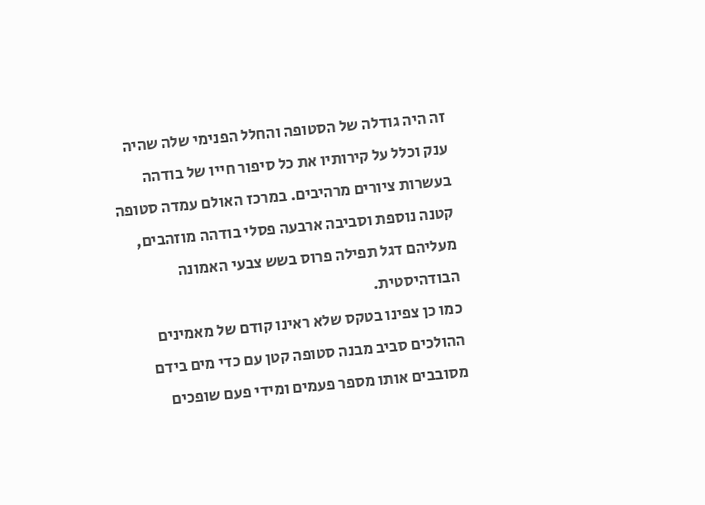זה היה גודלה של הסטופה והחלל הפנימי שלה שהיה ענק וכלל על קירותיו את כל סיפור חייו של בודהה בעשרות ציורים מרהיבים. במרכז האולם עמדה סטופה קטנה נוספת וסביבה ארבעה פסלי בודהה מוזהבים, מעליהם דגל תפילה פרוס בשש צבעי האמונה הבודהיסטית.
כמו כן צפינו בטקס שלא ראינו קודם של מאמינים ההולכים סביב מבנה סטופה קטן עם כדי מים בידם מסובבים אותו מספר פעמים ומידי פעם שופכים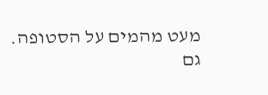מעט מהמים על הסטופה.
גם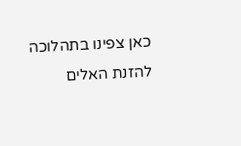כאן צפינו בתהלוכה להזנת האלים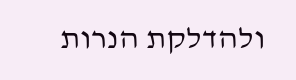ולהדלקת הנרות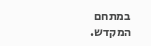במתחם המקדש.